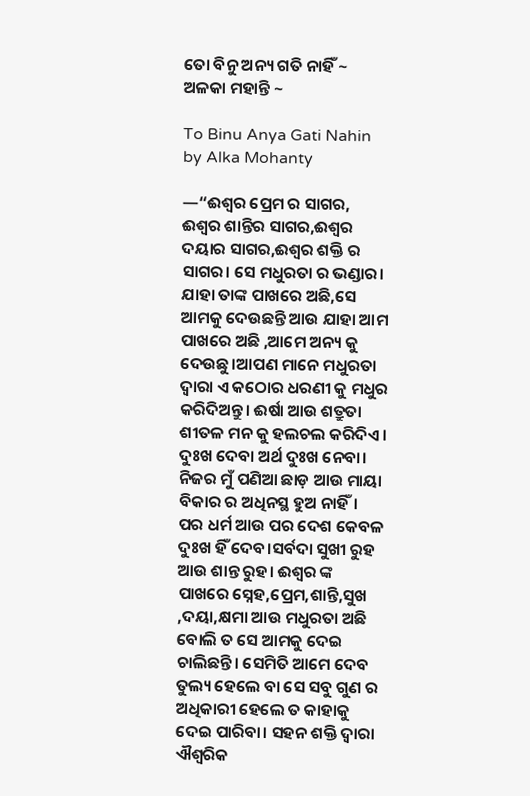ତୋ ବିନୁ ଅନ୍ୟ ଗତି ନାହିଁ ~ ଅଳକା ମହାନ୍ତି ~

To Binu Anya Gati Nahin by Alka Mohanty

—“ଈଶ୍ଵର ପ୍ରେମ ର ସାଗର, ଈଶ୍ଵର ଶାନ୍ତିର ସାଗର,ଈଶ୍ଵର ଦୟାର ସାଗର,ଈଶ୍ଵର ଶକ୍ତି ର ସାଗର। ସେ ମଧୁରତା ର ଭଣ୍ଡାର। ଯାହା ତାଙ୍କ ପାଖରେ ଅଛି,ସେ ଆମକୁ ଦେଉଛନ୍ତି ଆଉ ଯାହା ଆମ ପାଖରେ ଅଛି ,ଆମେ ଅନ୍ୟ କୁ ଦେଉଛୁ।ଆପଣ ମାନେ ମଧୁରତା ଦ୍ଵାରା ଏ କଠୋର ଧରଣୀ କୁ ମଧୁର କରିଦିଅନ୍ତୁ। ଈର୍ଷା ଆଉ ଶତ୍ରୁତା ଶୀତଳ ମନ କୁ ହଲଚଲ କରିଦିଏ। ଦୁଃଖ ଦେବା ଅର୍ଥ ଦୁଃଖ ନେବା। ନିଜର ମୁଁ ପଣିଆ ଛାଡ଼ ଆଉ ମାୟା ବିକାର ର ଅଧିନସ୍ଥ ହୁଅ ନାହିଁ। ପର ଧର୍ମ ଆଉ ପର ଦେଶ କେବଳ ଦୁଃଖ ହିଁ ଦେବ।ସର୍ବଦା ସୁଖୀ ରୁହ ଆଉ ଶାନ୍ତ ରୁହ। ଈଶ୍ୱର ଙ୍କ ପାଖରେ ସ୍ନେହ,ପ୍ରେମ,ଶାନ୍ତି,ସୁଖ ,ଦୟା,କ୍ଷମା ଆଉ ମଧୁରତା ଅଛି ବୋଲି ତ ସେ ଆମକୁ ଦେଇ ଚାଲିଛନ୍ତି। ସେମିତି ଆମେ ଦେବ ତୁଲ୍ୟ ହେଲେ ବା ସେ ସବୁ ଗୁଣ ର ଅଧିକାରୀ ହେଲେ ତ କାହାକୁ ଦେଇ ପାରିବା। ସହନ ଶକ୍ତି ଦ୍ଵାରା ଐଶ୍ୱରିକ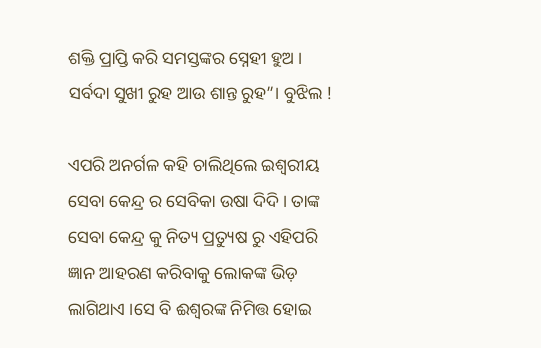ଶକ୍ତି ପ୍ରାପ୍ତି କରି ସମସ୍ତଙ୍କର ସ୍ନେହୀ ହୁଅ । ସର୍ବଦା ସୁଖୀ ରୁହ ଆଉ ଶାନ୍ତ ରୁହ”। ବୁଝିଲ !

ଏପରି ଅନର୍ଗଳ କହି ଚାଲିଥିଲେ ଇଶ୍ୱରୀୟ ସେବା କେନ୍ଦ୍ର ର ସେବିକା ଉଷା ଦିଦି। ତାଙ୍କ ସେବା କେନ୍ଦ୍ର କୁ ନିତ୍ୟ ପ୍ରତ୍ୟୁଷ ରୁ ଏହିପରି ଜ୍ଞାନ ଆହରଣ କରିବାକୁ ଲୋକଙ୍କ ଭିଡ଼ ଲାଗିଥାଏ ।ସେ ବି ଈଶ୍ବରଙ୍କ ନିମିତ୍ତ ହୋଇ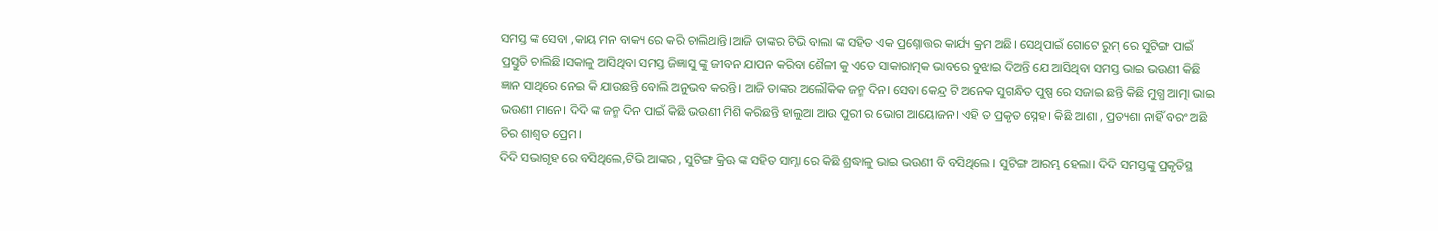ସମସ୍ତ ଙ୍କ ସେବା ,କାୟ ମନ ବାକ୍ୟ ରେ କରି ଚାଲିଥାନ୍ତି।ଆଜି ତାଙ୍କର ଟିଭି ବାଲା ଙ୍କ ସହିତ ଏକ ପ୍ରଶ୍ନୋତ୍ତର କାର୍ଯ୍ୟ କ୍ରମ ଅଛି। ସେଥିପାଇଁ ଗୋଟେ ରୁମ୍ ରେ ସୁଟିଙ୍ଗ ପାଇଁ ପ୍ରସ୍ତୁତି ଚାଲିଛି।ସକାଳୁ ଆସିଥିବା ସମସ୍ତ ଜିଜ୍ଞାସୁ ଙ୍କୁ ଜୀବନ ଯାପନ କରିବା ଶୈଳୀ କୁ ଏତେ ସାକାରାତ୍ମକ ଭାବରେ ବୁଝାଇ ଦିଅନ୍ତି ଯେ ଆସିଥିବା ସମସ୍ତ ଭାଇ ଭଉଣୀ କିଛି ଜ୍ଞାନ ସାଥିରେ ନେଇ କି ଯାଉଛନ୍ତି ବୋଲି ଅନୁଭବ କରନ୍ତି। ଆଜି ତାଙ୍କର ଅଲୌକିକ ଜନ୍ମ ଦିନ। ସେବା କେନ୍ଦ୍ର ଟି ଅନେକ ସୁଗନ୍ଧିତ ପୁଷ୍ପ ରେ ସଜାଇ ଛନ୍ତି କିଛି ମୁଗ୍ଧ ଆତ୍ମା ଭାଇ ଭଉଣୀ ମାନେ। ଦିଦି ଙ୍କ ଜନ୍ମ ଦିନ ପାଇଁ କିଛି ଭଉଣୀ ମିଶି କରିଛନ୍ତି ହାଲୁଆ ଆଉ ପୁରୀ ର ଭୋଗ ଆୟୋଜନ। ଏହି ତ ପ୍ରକୃତ ସ୍ନେହ। କିଛି ଆଶା , ପ୍ରତ୍ୟଶା ନାହିଁ ବରଂ ଅଛି ଚିର ଶାଶ୍ଵତ ପ୍ରେମ।
ଦିଦି ସଭାଗୃହ ରେ ବସିଥିଲେ,ଟିଭି ଆଙ୍କର , ସୁଟିଙ୍ଗ କ୍ରିଊ ଙ୍କ ସହିତ ସାମ୍ନା ରେ କିଛି ଶ୍ରଦ୍ଧାଳୁ ଭାଇ ଭଉଣୀ ବି ବସିଥିଲେ । ସୁଟିଙ୍ଗ ଆରମ୍ଭ ହେଲା। ଦିଦି ସମସ୍ତଙ୍କୁ ପ୍ରକୃତିସ୍ଥ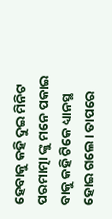ହେବାକୁ କହି ଦୁଇ ମିନିଟ ପରମାତ୍ମା ଙ୍କୁ ମନେ ପକାଇ ବାକୁ କହି ଟିକେ ଧ୍ୟାନସ୍ଥ ହୋଇ ଗଲେ। ତାପରେ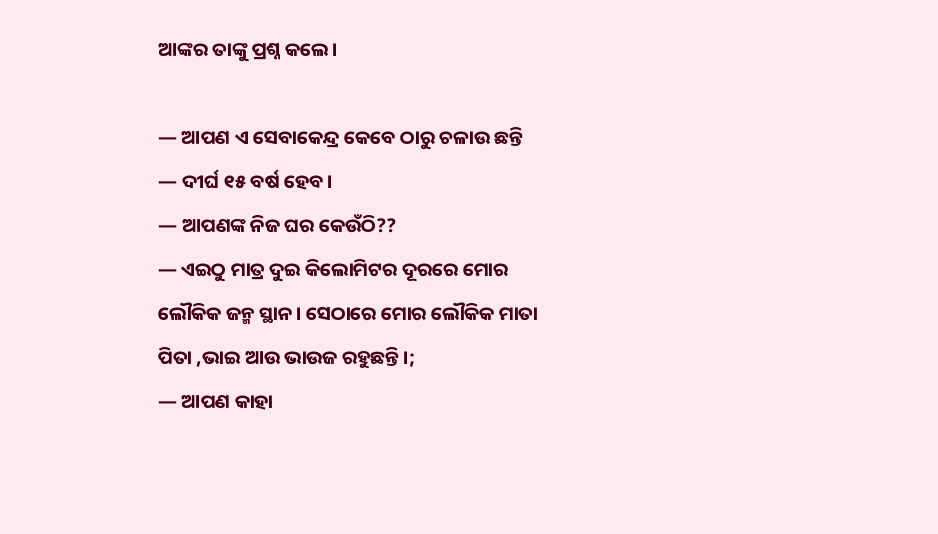ଆଙ୍କର ତାଙ୍କୁ ପ୍ରଶ୍ନ କଲେ।

— ଆପଣ ଏ ସେବାକେନ୍ଦ୍ର କେବେ ଠାରୁ ଚଳାଉ ଛନ୍ତି
— ଦୀର୍ଘ ୧୫ ବର୍ଷ ହେବ।
— ଆପଣଙ୍କ ନିଜ ଘର କେଉଁଠି??
— ଏଇଠୁ ମାତ୍ର ଦୁଇ କିଲୋମିଟର ଦୂରରେ ମୋର ଲୌକିକ ଜନ୍ମ ସ୍ଥାନ। ସେଠାରେ ମୋର ଲୌକିକ ମାତା ପିତା ,ଭାଇ ଆଉ ଭାଉଜ ରହୁଛନ୍ତି।;
— ଆପଣ କାହା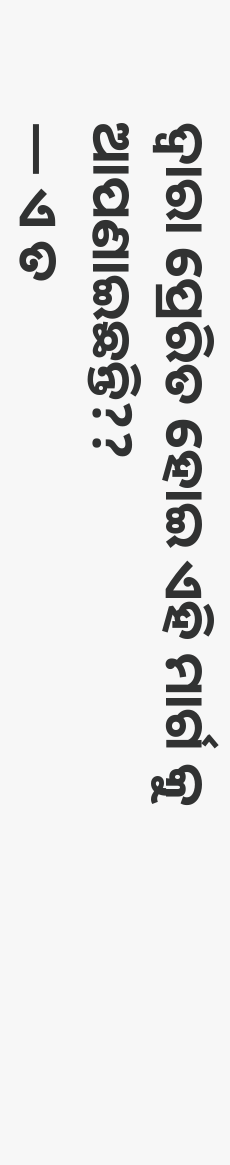ଦ୍ଵାରା ପ୍ରେରିତ ହୋଇ ଏହି ମାର୍ଗ କୁ ଆପଣାଇଛନ୍ତି??
— ଏ ତ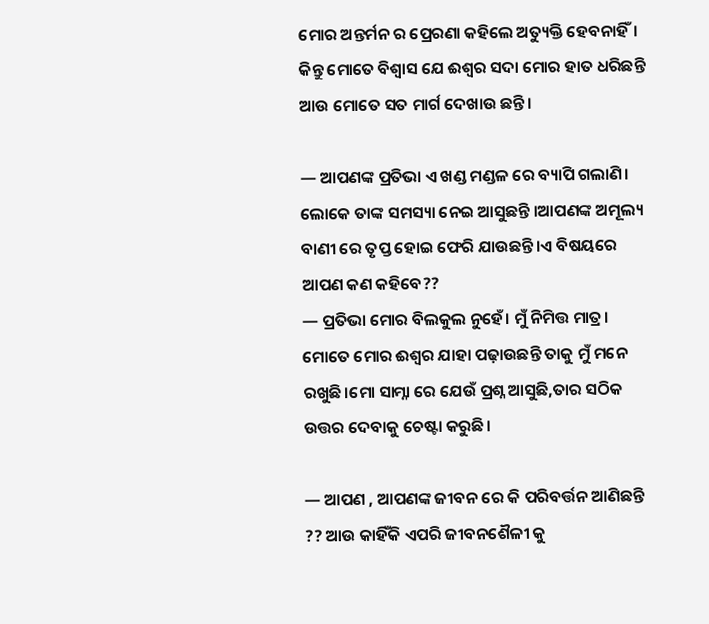ମୋର ଅନ୍ତର୍ମନ ର ପ୍ରେରଣା କହିଲେ ଅତ୍ୟୁକ୍ତି ହେବନାହିଁ। କିନ୍ତୁ ମୋତେ ବିଶ୍ୱାସ ଯେ ଈଶ୍ୱର ସଦା ମୋର ହାତ ଧରିଛନ୍ତି ଆଉ ମୋତେ ସତ ମାର୍ଗ ଦେଖାଉ ଛନ୍ତି।

— ଆପଣଙ୍କ ପ୍ରତିଭା ଏ ଖଣ୍ଡ ମଣ୍ଡଳ ରେ ବ୍ୟାପି ଗଲାଣି। ଲୋକେ ତାଙ୍କ ସମସ୍ୟା ନେଇ ଆସୁଛନ୍ତି ।ଆପଣଙ୍କ ଅମୂଲ୍ୟ ବାଣୀ ରେ ତୃପ୍ତ ହୋଇ ଫେରି ଯାଉଛନ୍ତି।ଏ ବିଷୟରେ ଆପଣ କଣ କହିବେ??
— ପ୍ରତିଭା ମୋର ବିଲକୁଲ ନୁହେଁ। ମୁଁ ନିମିତ୍ତ ମାତ୍ର। ମୋତେ ମୋର ଈଶ୍ୱର ଯାହା ପଢ଼ାଉଛନ୍ତି ତାକୁ ମୁଁ ମନେ ରଖୁଛି।ମୋ ସାମ୍ନା ରେ ଯେଉଁ ପ୍ରଶ୍ନ ଆସୁଛି,ତାର ସଠିକ ଉତ୍ତର ଦେବାକୁ ଚେଷ୍ଟା କରୁଛି।

— ଆପଣ , ଆପଣଙ୍କ ଜୀବନ ରେ କି ପରିବର୍ତ୍ତନ ଆଣିଛନ୍ତି ?? ଆଉ କାହିଁକି ଏପରି ଜୀବନଶୈଳୀ କୁ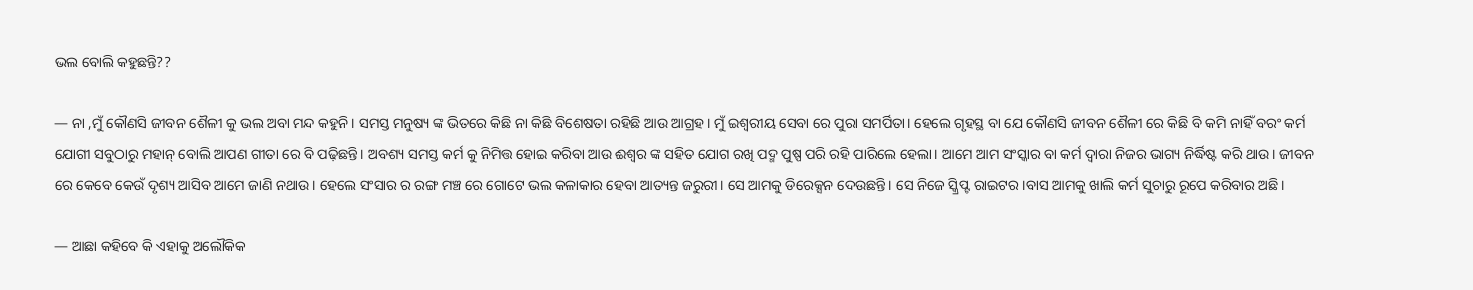ଭଲ ବୋଲି କହୁଛନ୍ତି??

— ନା ,ମୁଁ କୌଣସି ଜୀବନ ଶୈଳୀ କୁ ଭଲ ଅବା ମନ୍ଦ କହୁନି। ସମସ୍ତ ମନୁଷ୍ୟ ଙ୍କ ଭିତରେ କିଛି ନା କିଛି ବିଶେଷତା ରହିଛି ଆଉ ଆଗ୍ରହ। ମୁଁ ଇଶ୍ୱରୀୟ ସେବା ରେ ପୁରା ସମର୍ପିତା। ହେଲେ ଗୃହସ୍ଥ ବା ଯେ କୌଣସି ଜୀବନ ଶୈଳୀ ରେ କିଛି ବି କମି ନାହିଁ ବରଂ କର୍ମ ଯୋଗୀ ସବୁଠାରୁ ମହାନ୍ ବୋଲି ଆପଣ ଗୀତା ରେ ବି ପଢ଼ିଛନ୍ତି। ଅବଶ୍ୟ ସମସ୍ତ କର୍ମ କୁ ନିମିତ୍ତ ହୋଇ କରିବା ଆଉ ଈଶ୍ଵର ଙ୍କ ସହିତ ଯୋଗ ରଖି ପଦ୍ମ ପୁଷ୍ପ ପରି ରହି ପାରିଲେ ହେଲା। ଆମେ ଆମ ସଂସ୍କାର ବା କର୍ମ ଦ୍ଵାରା ନିଜର ଭାଗ୍ୟ ନିର୍ଦ୍ଧିଷ୍ଟ କରି ଥାଉ। ଜୀବନ ରେ କେବେ କେଉଁ ଦୃଶ୍ୟ ଆସିବ ଆମେ ଜାଣି ନଥାଉ। ହେଲେ ସଂସାର ର ରଙ୍ଗ ମଞ୍ଚ ରେ ଗୋଟେ ଭଲ କଳାକାର ହେବା ଆତ୍ୟନ୍ତ ଜରୁରୀ। ସେ ଆମକୁ ଡିରେକ୍ସନ ଦେଉଛନ୍ତି। ସେ ନିଜେ ସ୍କ୍ରିପ୍ଟ ରାଇଟର।ବାସ ଆମକୁ ଖାଲି କର୍ମ ସୁଚାରୁ ରୂପେ କରିବାର ଅଛି।

— ଆଛା କହିବେ କି ଏହାକୁ ଅଲୌକିକ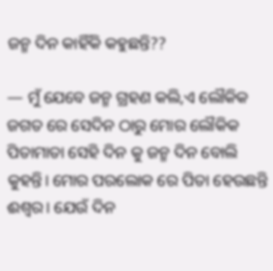ଜନ୍ମ ଦିନ କାହିଁକି କହୁଛନ୍ତି??

— ମୁଁ ଯେବେ ଜନ୍ମ ଗ୍ରହଣ କଲି,ଏ ଲୌକିକ ଜଗତ ରେ ସେଦିନ ଠାରୁ ମୋର ଲୌକିକ ପିତାମାତା ସେହି ଦିନ କୁ ଜନ୍ମ ଦିନ ବୋଲି କୁହନ୍ତି। ମୋର ପରଲୋକ ରେ ପିତା ହେଉଛନ୍ତି ଈଶ୍ୱର। ଯେଉଁ ଦିନ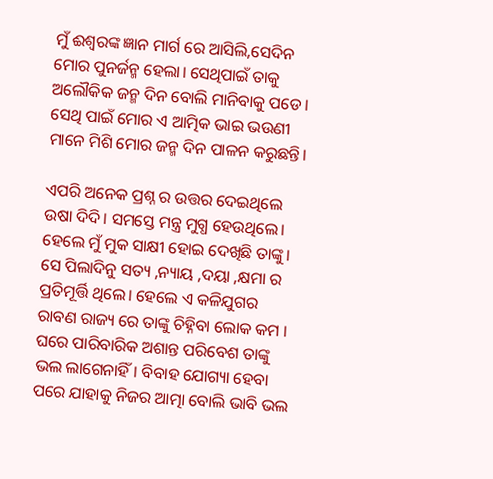ମୁଁ ଈଶ୍ବରଙ୍କ ଜ୍ଞାନ ମାର୍ଗ ରେ ଆସିଲି,ସେଦିନ ମୋର ପୁନର୍ଜନ୍ମ ହେଲା। ସେଥିପାଇଁ ତାକୁ ଅଲୌକିକ ଜନ୍ମ ଦିନ ବୋଲି ମାନିବାକୁ ପଡେ। ସେଥି ପାଇଁ ମୋର ଏ ଆତ୍ମିକ ଭାଇ ଭଉଣୀ ମାନେ ମିଶି ମୋର ଜନ୍ମ ଦିନ ପାଳନ କରୁଛନ୍ତି।

ଏପରି ଅନେକ ପ୍ରଶ୍ନ ର ଉତ୍ତର ଦେଇଥିଲେ ଉଷା ଦିଦି। ସମସ୍ତେ ମନ୍ତ୍ର ମୁଗ୍ଧ ହେଉଥିଲେ। ହେଲେ ମୁଁ ମୁକ ସାକ୍ଷୀ ହୋଇ ଦେଖିଛି ତାଙ୍କୁ। ସେ ପିଲାଦିନୁ ସତ୍ୟ ,ନ୍ୟାୟ ,ଦୟା ,କ୍ଷମା ର ପ୍ରତିମୂର୍ତ୍ତି ଥିଲେ। ହେଲେ ଏ କଳିଯୁଗର ରାବଣ ରାଜ୍ୟ ରେ ତାଙ୍କୁ ଚିହ୍ନିବା ଲୋକ କମ । ଘରେ ପାରିବାରିକ ଅଶାନ୍ତ ପରିବେଶ ତାଙ୍କୁ ଭଲ ଲାଗେନାହିଁ। ବିବାହ ଯୋଗ୍ୟା ହେବା ପରେ ଯାହାକୁ ନିଜର ଆତ୍ମା ବୋଲି ଭାବି ଭଲ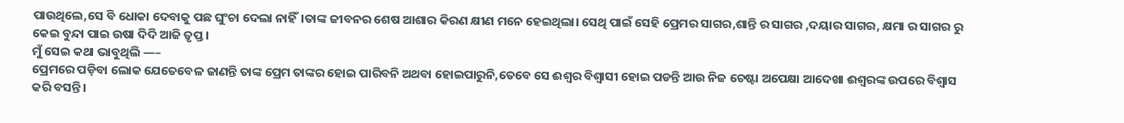ପାଉଥିଲେ,ସେ ବି ଧୋକା ଦେବାକୁ ପଛ ଘୁଂଚା ଦେଲା ନାହିଁ।ତାଙ୍କ ଜୀବନର ଶେଷ ଆଶାର କିରଣ କ୍ଷୀଣ ମନେ ହେଇଥିଲା। ସେଥି ପାଇଁ ସେହି ପ୍ରେମର ସାଗର,ଶାନ୍ତି ର ସାଗର ,ଦୟାର ସାଗର, କ୍ଷମା ର ସାଗର ରୁ କେଇ ବୁନ୍ଦା ପାଇ ଉଷା ଦିଦି ଆଜି ତୃପ୍ତ ।
ମୁଁ ସେଇ କଥା ଭାବୁଥିଲି —–
ପ୍ରେମରେ ପଡ଼ିବା ଲୋକ ଯେତେବେଳ ଜାଣନ୍ତି ତାଙ୍କ ପ୍ରେମ ତାଙ୍କର ହୋଇ ପାରିବନି ଅଥବା ହୋଇପାରୁନି,ତେବେ ସେ ଈଶ୍ୱର ବିଶ୍ୱାସୀ ହୋଇ ପଡନ୍ତି ଆଉ ନିଜ ଚେଷ୍ଟା ଅପେକ୍ଷା ଆଦେଖା ଈଶ୍ବରଙ୍କ ଉପରେ ବିଶ୍ୱାସ କରି ବସନ୍ତି।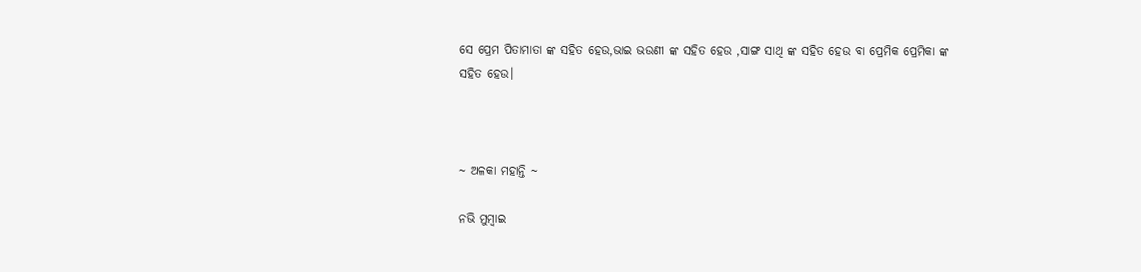ସେ ପ୍ରେମ ପିତାମାତା ଙ୍କ ସହିତ ହେଉ,ଭାଇ ଭଉଣୀ ଙ୍କ ସହିତ ହେଉ ,ସାଙ୍ଗ ସାଥି ଙ୍କ ସହିତ ହେଉ ବା ପ୍ରେମିକ ପ୍ରେମିକା ଙ୍କ ସହିତ ହେଉ।



~ ଅଳକା ମହାନ୍ତି ~

ନଭି ମୁମ୍ବାଇ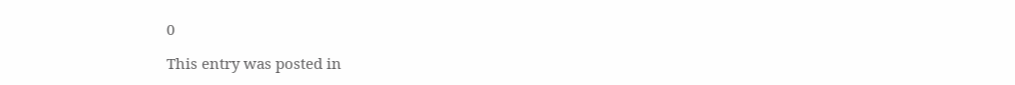0

This entry was posted in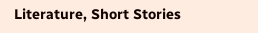Literature, Short Stories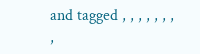and tagged , , , , , , , ,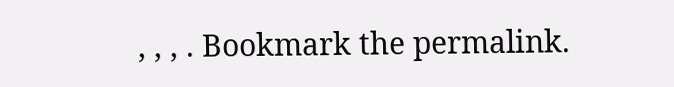, , , . Bookmark the permalink.